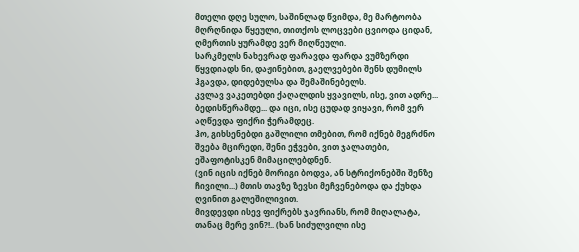მთელი დღე სულო, საშინლად წვიმდა, მე მარტოობა მღრღნიდა წყეული, თითქოს ლოცვები ცვიოდა ციდან, ღმერთის ყურამდე ვერ მიღწეული.
სარკმელს ნახევრად ფარავდა ფარდა ვუმზერდი წყვდიადს ნი, დაჟინებით, გაელვებები შენს დუმილს ჰგავდა, დიდებულსა და შემაშინებელს.
კვლავ ვაკეთებდი ქაღალდის ყვავილს, ისე, ვით ადრე... ბედისწერამდე... და იცი, ისე ცუდად ვიყავი, რომ ვერ აღწევდა ფიქრი ჭერამდეც.
ჰო, გიხსენებდი გაშლილი თმებით, რომ იქნებ მეგრძნო შვება მცირედი, შენი ეჭვები, ვით ჯალათები, ეშაფოტისკენ მიმაცილებდნენ.
(ვინ იცის იქნებ მორიგი ბოდვა, ან სტრიქონებში შენზე ჩივილი...) მთის თავზე ზევსი მეჩვენებოდა და ქუხდა ღვინით გალეშილივით.
მივდევდი ისევ ფიქრებს ჯავრიანს, რომ მიღალატა, თანაც მერე ვინ?!.. (ხან სიძულვილი ისე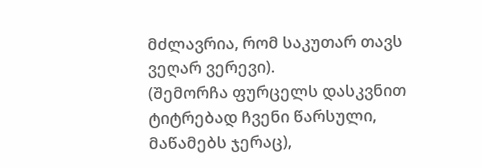მძლავრია, რომ საკუთარ თავს ვეღარ ვერევი).
(შემორჩა ფურცელს დასკვნით ტიტრებად ჩვენი წარსული, მაწამებს ჯერაც),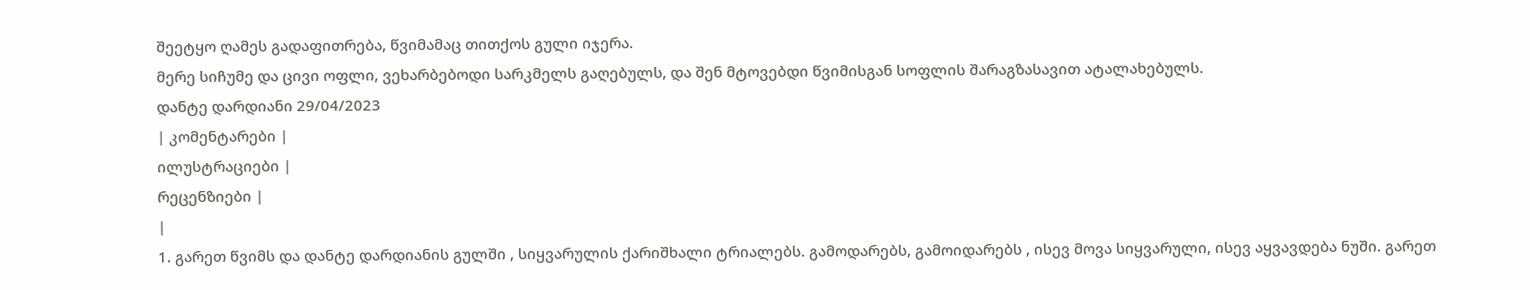შეეტყო ღამეს გადაფითრება, წვიმამაც თითქოს გული იჯერა.
მერე სიჩუმე და ცივი ოფლი, ვეხარბებოდი სარკმელს გაღებულს, და შენ მტოვებდი წვიმისგან სოფლის შარაგზასავით ატალახებულს.
დანტე დარდიანი 29/04/2023
| კომენტარები |
ილუსტრაციები |
რეცენზიები |
|
1. გარეთ წვიმს და დანტე დარდიანის გულში , სიყვარულის ქარიშხალი ტრიალებს. გამოდარებს, გამოიდარებს , ისევ მოვა სიყვარული, ისევ აყვავდება ნუში. გარეთ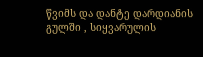წვიმს და დანტე დარდიანის გულში , სიყვარულის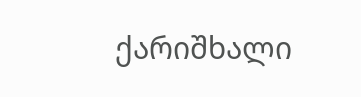ქარიშხალი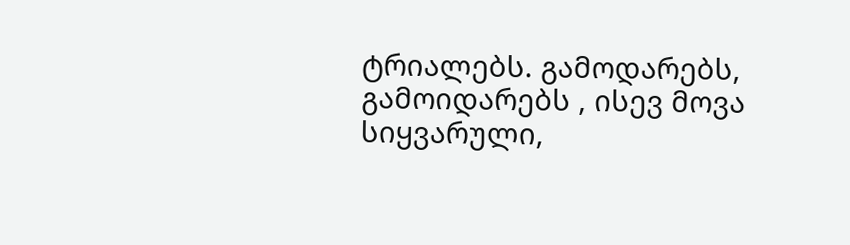ტრიალებს. გამოდარებს, გამოიდარებს , ისევ მოვა სიყვარული,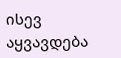ისევ აყვავდება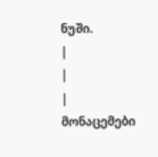ნუში.
|
|
| მონაცემები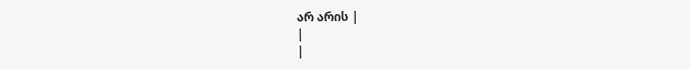არ არის |
|
|